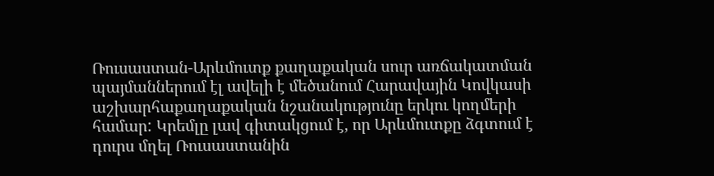Ռուսաստան-Արևմուտք քաղաքական սուր առճակատման պայմաններում էլ ավելի է մեծանում Հարավային Կովկասի աշխարհաքաղաքական նշանակությունը երկու կողմերի համար: Կրեմլը լավ գիտակցում է, որ Արևմուտքը ձգտում է դուրս մղել Ռուսաստանին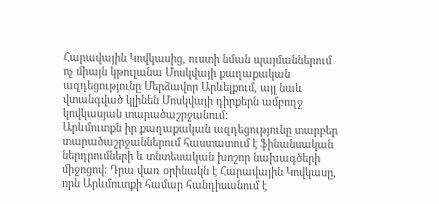Հարավային Կովկասից, ուստի նման պայմաններում ոչ միայն կթուլանա Մոսկվայի քաղաքական ազդեցությունը Մերձավոր Արևելքում, այլ նաև վտանգված կլինեն Մոսկվայի դիրքերն ամբողջ կովկասյան տարածաշրջանում:
Արևմուտքն իր քաղաքական ազդեցությունը տարբեր տարածաշրջաններում հաստատում է ֆինանսական ներդրումների և տնտեսական խոշոր նախագծերի միջոցով: Դրա վառ օրինակն է Հարավային Կովկասը, որն Արևմուտքի համար հանդիսանում է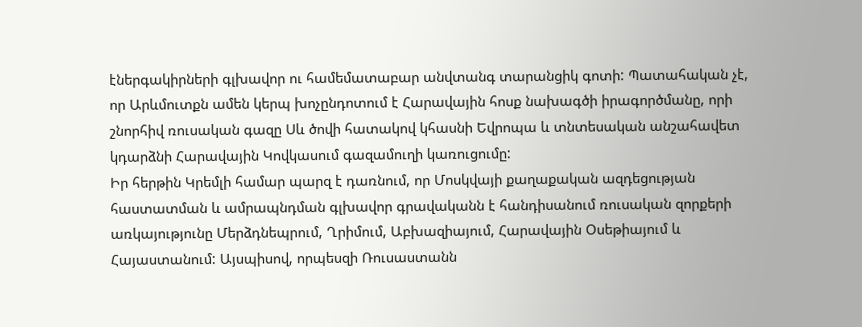էներգակիրների գլխավոր ու համեմատաբար անվտանգ տարանցիկ գոտի: Պատահական չէ, որ Արևմուտքն ամեն կերպ խոչընդոտում է Հարավային հոսք նախագծի իրագործմանը, որի շնորհիվ ռուսական գազը Սև ծովի հատակով կհասնի Եվրոպա և տնտեսական անշահավետ կդարձնի Հարավային Կովկասում գազամուղի կառուցումը:
Իր հերթին Կրեմլի համար պարզ է դառնում, որ Մոսկվայի քաղաքական ազդեցության հաստատման և ամրապնդման գլխավոր գրավականն է հանդիսանում ռուսական զորքերի առկայությունը Մերձդնեպրում, Ղրիմում, Աբխազիայում, Հարավային Օսեթիայում և Հայաստանում: Այսպիսով, որպեսզի Ռուսաստանն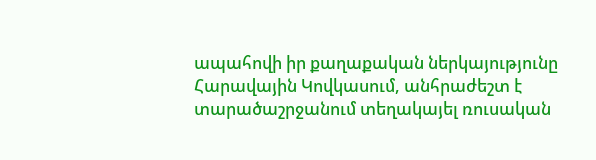ապահովի իր քաղաքական ներկայությունը Հարավային Կովկասում, անհրաժեշտ է տարածաշրջանում տեղակայել ռուսական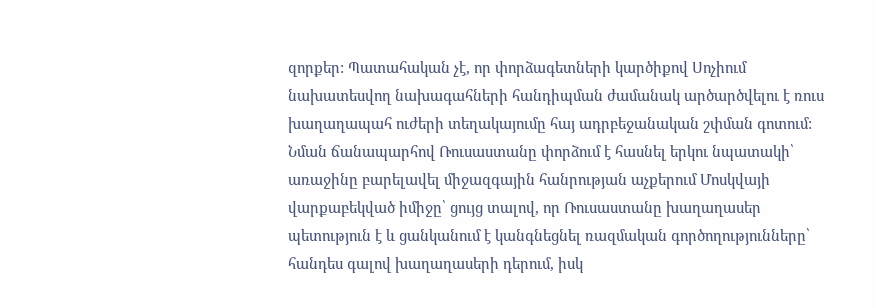զորքեր: Պատահական չէ, որ փորձագետների կարծիքով Սոչիում նախատեսվող նախագահների հանդիպման ժամանակ արծարծվելու է ռուս խաղաղապահ ուժերի տեղակայումը հայ ադրբեջանական շփման գոտում: Նման ճանապարհով Ռուսաստանը փորձում է հասնել երկու նպատակի՝ առաջինը բարելավել միջազգային հանրության աչքերում Մոսկվայի վարքաբեկված իմիջը՝ ցույց տալով, որ Ռուսաստանը խաղաղասեր պետություն է և ցանկանում է կանգնեցնել ռազմական գործողությունները՝ հանդես գալով խաղաղասերի դերում, իսկ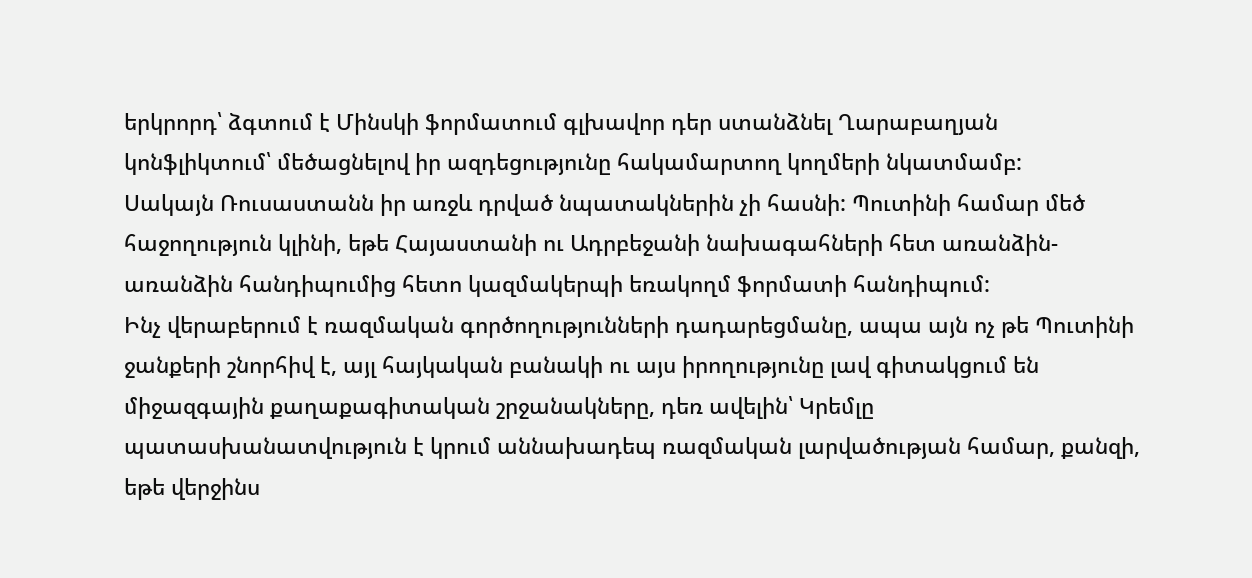երկրորդ՝ ձգտում է Մինսկի ֆորմատում գլխավոր դեր ստանձնել Ղարաբաղյան կոնֆլիկտում՝ մեծացնելով իր ազդեցությունը հակամարտող կողմերի նկատմամբ:
Սակայն Ռուսաստանն իր առջև դրված նպատակներին չի հասնի: Պուտինի համար մեծ հաջողություն կլինի, եթե Հայաստանի ու Ադրբեջանի նախագահների հետ առանձին-առանձին հանդիպումից հետո կազմակերպի եռակողմ ֆորմատի հանդիպում:
Ինչ վերաբերում է ռազմական գործողությունների դադարեցմանը, ապա այն ոչ թե Պուտինի ջանքերի շնորհիվ է, այլ հայկական բանակի ու այս իրողությունը լավ գիտակցում են միջազգային քաղաքագիտական շրջանակները, դեռ ավելին՝ Կրեմլը պատասխանատվություն է կրում աննախադեպ ռազմական լարվածության համար, քանզի, եթե վերջինս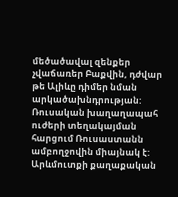մեծածավալ զենքեր չվաճառեր Բաքվին, դժվար թե Ալիևը դիմեր նման արկածախնդրության:
Ռուսական խաղաղապահ ուժերի տեղակայման հարցում Ռուսաստանն ամբողջովին միայնակ է: Արևմուտքի քաղաքական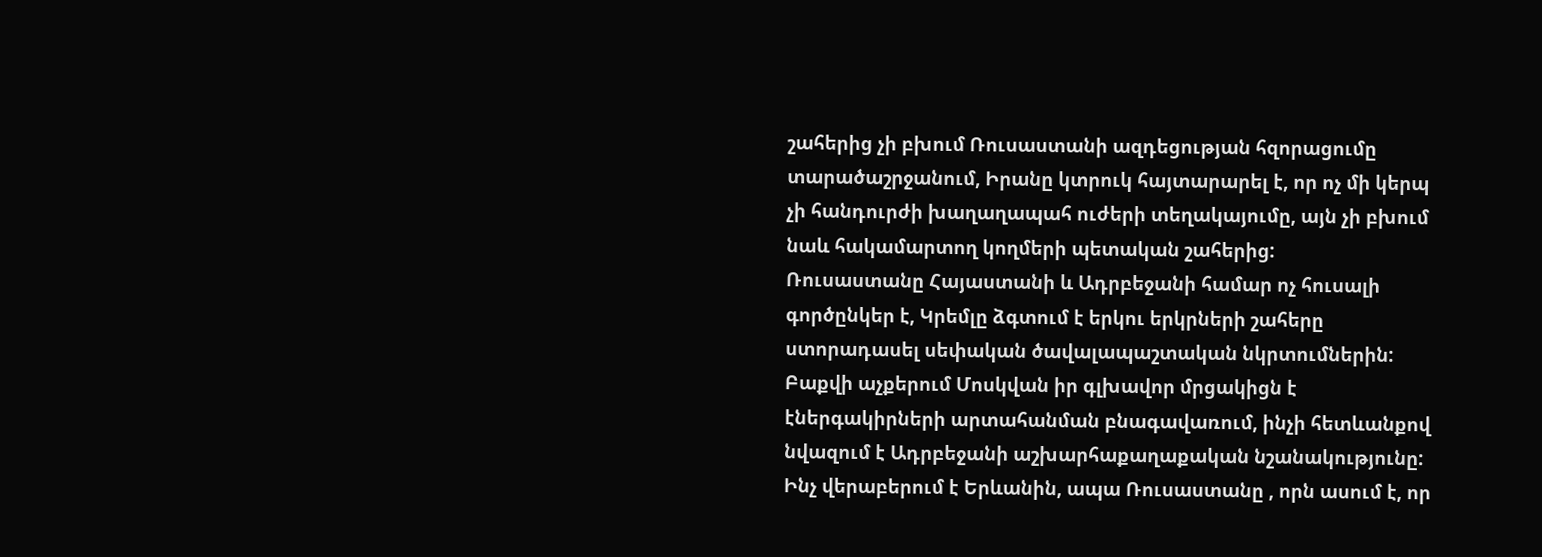շահերից չի բխում Ռուսաստանի ազդեցության հզորացումը տարածաշրջանում, Իրանը կտրուկ հայտարարել է, որ ոչ մի կերպ չի հանդուրժի խաղաղապահ ուժերի տեղակայումը, այն չի բխում նաև հակամարտող կողմերի պետական շահերից:
Ռուսաստանը Հայաստանի և Ադրբեջանի համար ոչ հուսալի գործընկեր է, Կրեմլը ձգտում է երկու երկրների շահերը ստորադասել սեփական ծավալապաշտական նկրտումներին: Բաքվի աչքերում Մոսկվան իր գլխավոր մրցակիցն է էներգակիրների արտահանման բնագավառում, ինչի հետևանքով նվազում է Ադրբեջանի աշխարհաքաղաքական նշանակությունը: Ինչ վերաբերում է Երևանին, ապա Ռուսաստանը , որն ասում է, որ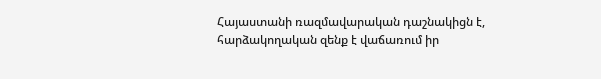Հայաստանի ռազմավարական դաշնակիցն է, հարձակողական զենք է վաճառում իր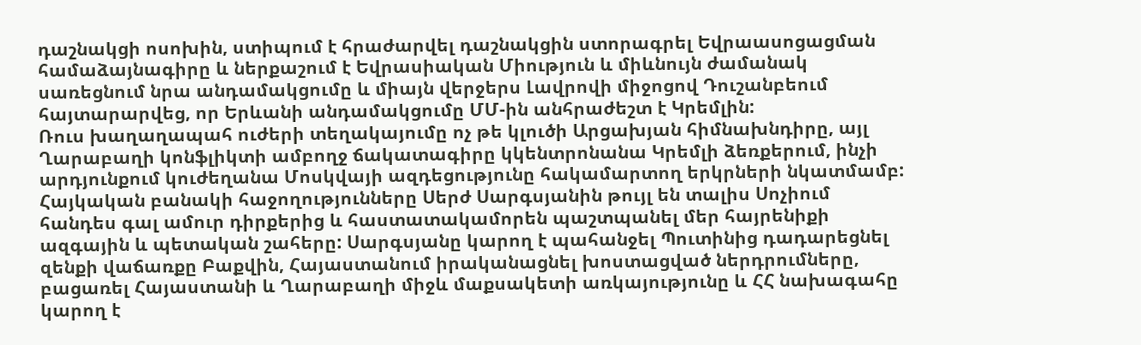դաշնակցի ոսոխին, ստիպում է հրաժարվել դաշնակցին ստորագրել Եվրաասոցացման համաձայնագիրը և ներքաշում է Եվրասիական Միություն և միևնույն ժամանակ սառեցնում նրա անդամակցումը և միայն վերջերս Լավրովի միջոցով Դուշանբեում հայտարարվեց, որ Երևանի անդամակցումը ՄՄ-ին անհրաժեշտ է Կրեմլին:
Ռուս խաղաղապահ ուժերի տեղակայումը ոչ թե կլուծի Արցախյան հիմնախնդիրը, այլ Ղարաբաղի կոնֆլիկտի ամբողջ ճակատագիրը կկենտրոնանա Կրեմլի ձեռքերում, ինչի արդյունքում կուժեղանա Մոսկվայի ազդեցությունը հակամարտող երկրների նկատմամբ:
Հայկական բանակի հաջողությունները Սերժ Սարգսյանին թույլ են տալիս Սոչիում հանդես գալ ամուր դիրքերից և հաստատակամորեն պաշտպանել մեր հայրենիքի ազգային և պետական շահերը: Սարգսյանը կարող է պահանջել Պուտինից դադարեցնել զենքի վաճառքը Բաքվին, Հայաստանում իրականացնել խոստացված ներդրումները, բացառել Հայաստանի և Ղարաբաղի միջև մաքսակետի առկայությունը և ՀՀ նախագահը կարող է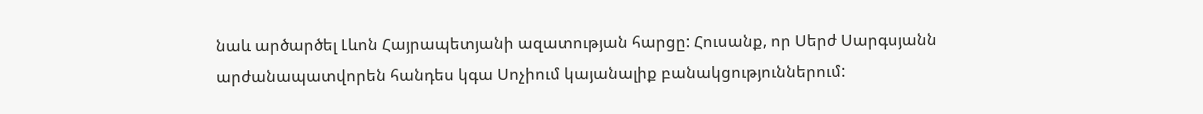նաև արծարծել Լևոն Հայրապետյանի ազատության հարցը: Հուսանք, որ Սերժ Սարգսյանն արժանապատվորեն հանդես կգա Սոչիում կայանալիք բանակցություններում: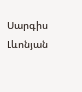Սարգիս Լևոնյան